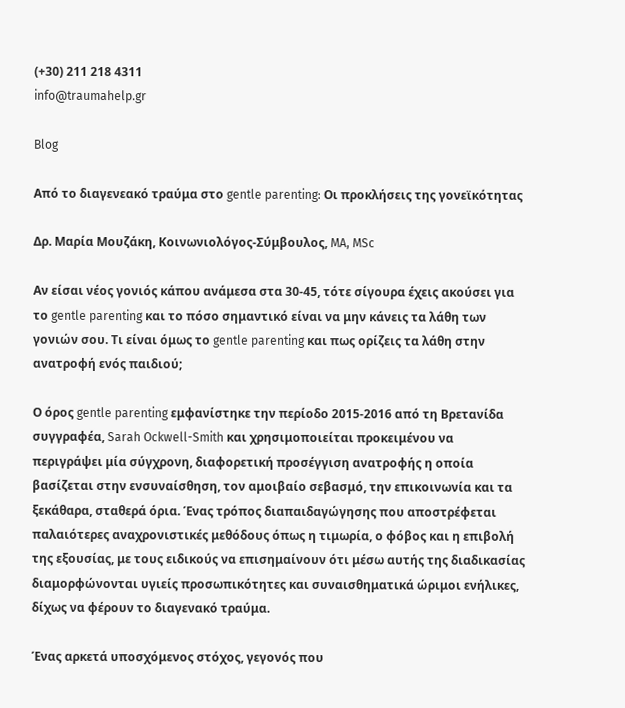(+30) 211 218 4311
info@traumahelp.gr

Blog

Από το διαγενεακό τραύμα στο gentle parenting: Οι προκλήσεις της γονεϊκότητας

Δρ. Μαρία Μουζάκη, Κοινωνιολόγος-Σύμβουλος, MA, MSc

Αν είσαι νέος γονιός κάπου ανάμεσα στα 30-45, τότε σίγουρα έχεις ακούσει για το gentle parenting και το πόσο σημαντικό είναι να μην κάνεις τα λάθη των γονιών σου. Τι είναι όμως το gentle parenting και πως ορίζεις τα λάθη στην ανατροφή ενός παιδιού;

Ο όρος gentle parenting εμφανίστηκε την περίοδο 2015-2016 από τη Βρετανίδα συγγραφέα, Sarah Ockwell-Smith και χρησιμοποιείται προκειμένου να περιγράψει μία σύγχρονη, διαφορετική προσέγγιση ανατροφής η οποία βασίζεται στην ενσυναίσθηση, τον αμοιβαίο σεβασμό, την επικοινωνία και τα ξεκάθαρα, σταθερά όρια. Ένας τρόπος διαπαιδαγώγησης που αποστρέφεται παλαιότερες αναχρονιστικές μεθόδους όπως η τιμωρία, ο φόβος και η επιβολή της εξουσίας, με τους ειδικούς να επισημαίνουν ότι μέσω αυτής της διαδικασίας διαμορφώνονται υγιείς προσωπικότητες και συναισθηματικά ώριμοι ενήλικες, δίχως να φέρουν το διαγενακό τραύμα.

Ένας αρκετά υποσχόμενος στόχος, γεγονός που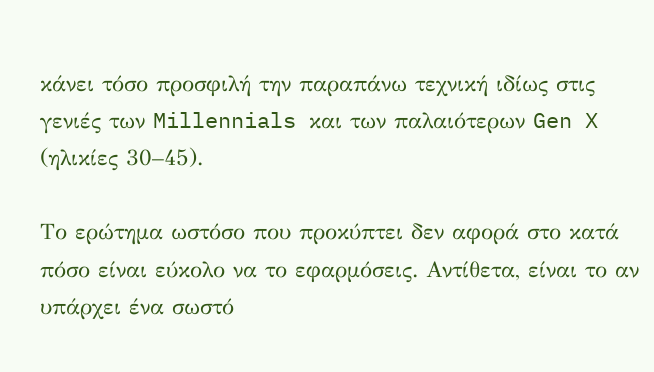κάνει τόσο προσφιλή την παραπάνω τεχνική ιδίως στις γενιές των Millennials και των παλαιότερων Gen X (ηλικίες 30–45).

Το ερώτημα ωστόσο που προκύπτει δεν αφορά στο κατά πόσο είναι εύκολο να το εφαρμόσεις. Αντίθετα, είναι το αν υπάρχει ένα σωστό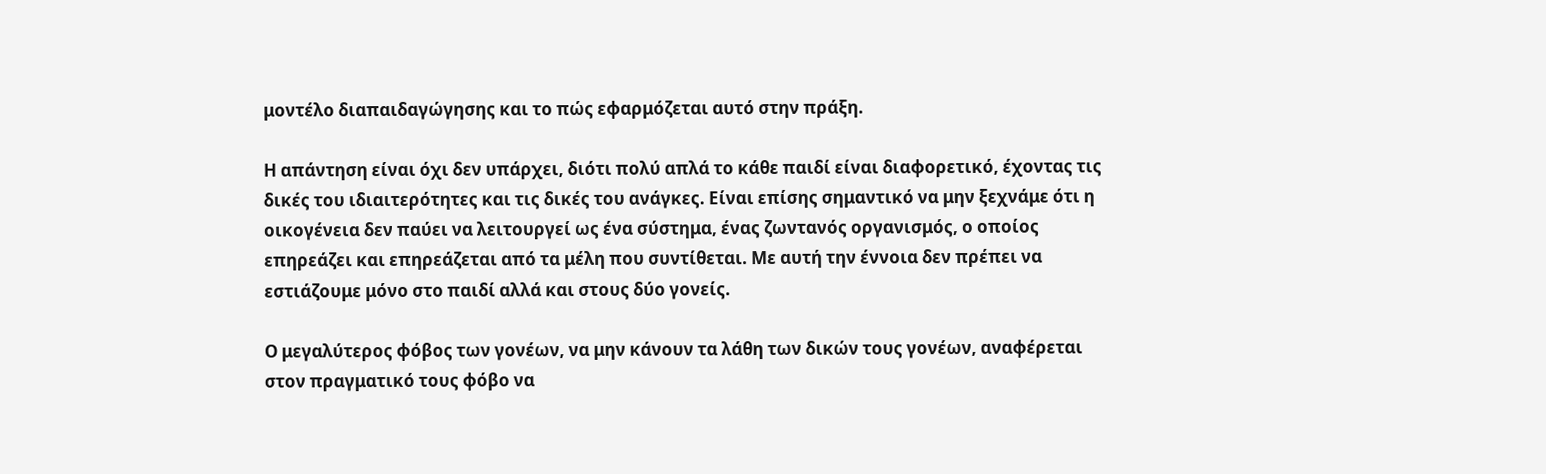μοντέλο διαπαιδαγώγησης και το πώς εφαρμόζεται αυτό στην πράξη.

Η απάντηση είναι όχι δεν υπάρχει, διότι πολύ απλά το κάθε παιδί είναι διαφορετικό, έχοντας τις δικές του ιδιαιτερότητες και τις δικές του ανάγκες. Είναι επίσης σημαντικό να μην ξεχνάμε ότι η οικογένεια δεν παύει να λειτουργεί ως ένα σύστημα, ένας ζωντανός οργανισμός, ο οποίος επηρεάζει και επηρεάζεται από τα μέλη που συντίθεται. Με αυτή την έννοια δεν πρέπει να εστιάζουμε μόνο στο παιδί αλλά και στους δύο γονείς.

Ο μεγαλύτερος φόβος των γονέων, να μην κάνουν τα λάθη των δικών τους γονέων, αναφέρεται στον πραγματικό τους φόβο να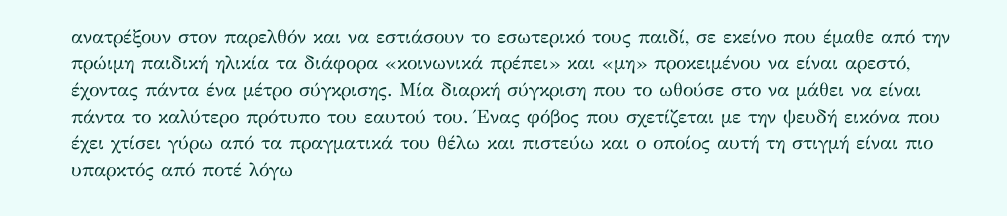ανατρέξουν στον παρελθόν και να εστιάσουν το εσωτερικό τους παιδί, σε εκείνο που έμαθε από την πρώιμη παιδική ηλικία τα διάφορα «κοινωνικά πρέπει» και «μη» προκειμένου να είναι αρεστό, έχοντας πάντα ένα μέτρο σύγκρισης. Μία διαρκή σύγκριση που το ωθούσε στο να μάθει να είναι πάντα το καλύτερο πρότυπο του εαυτού του. Ένας φόβος που σχετίζεται με την ψευδή εικόνα που έχει χτίσει γύρω από τα πραγματικά του θέλω και πιστεύω και ο οποίος αυτή τη στιγμή είναι πιο υπαρκτός από ποτέ λόγω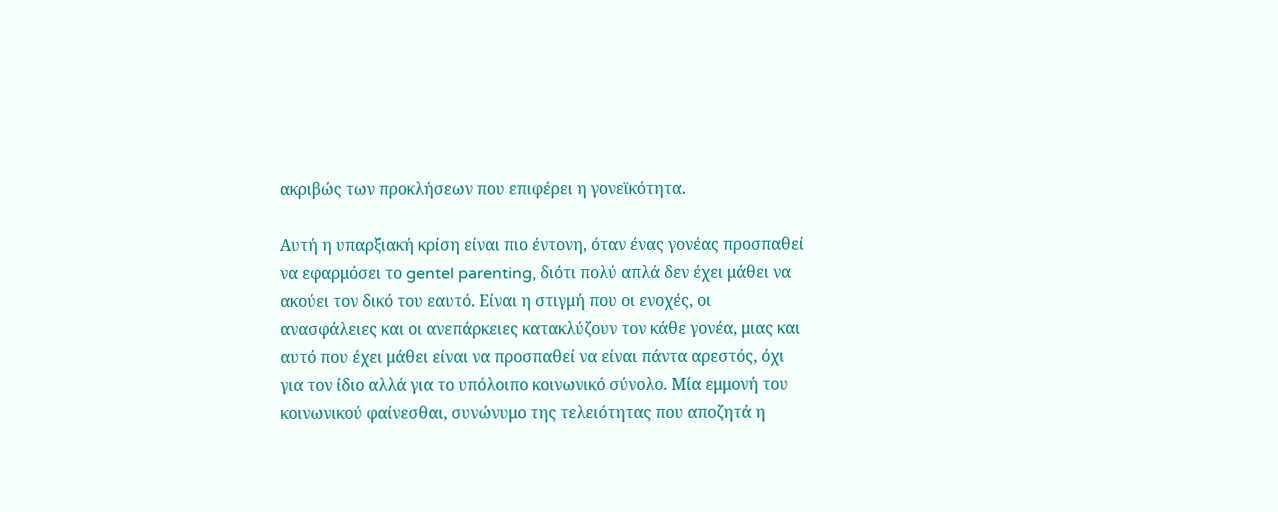ακριβώς των προκλήσεων που επιφέρει η γονεϊκότητα.

Αυτή η υπαρξιακή κρίση είναι πιο έντονη, όταν ένας γονέας προσπαθεί να εφαρμόσει το gentel parenting, διότι πολύ απλά δεν έχει μάθει να ακούει τον δικό του εαυτό. Είναι η στιγμή που οι ενοχές, οι ανασφάλειες και οι ανεπάρκειες κατακλύζουν τον κάθε γονέα, μιας και αυτό που έχει μάθει είναι να προσπαθεί να είναι πάντα αρεστός, όχι για τον ίδιο αλλά για το υπόλοιπο κοινωνικό σύνολο. Μία εμμονή του κοινωνικού φαίνεσθαι, συνώνυμο της τελειότητας που αποζητά η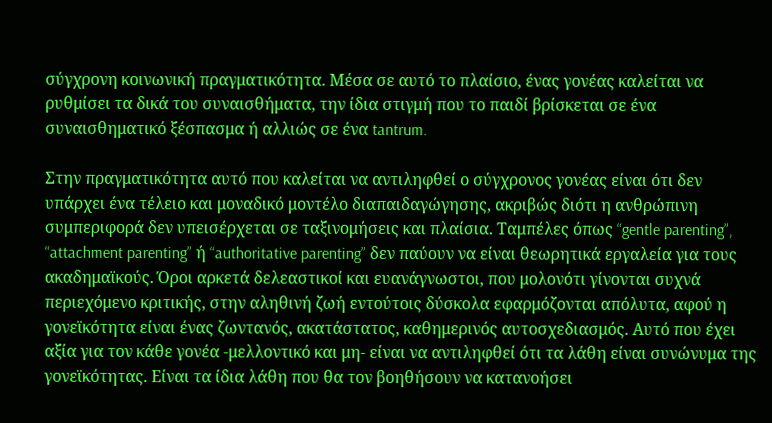σύγχρονη κοινωνική πραγματικότητα. Μέσα σε αυτό το πλαίσιο, ένας γονέας καλείται να ρυθμίσει τα δικά του συναισθήματα, την ίδια στιγμή που το παιδί βρίσκεται σε ένα συναισθηματικό ξέσπασμα ή αλλιώς σε ένα tantrum.

Στην πραγματικότητα αυτό που καλείται να αντιληφθεί ο σύγχρονος γονέας είναι ότι δεν υπάρχει ένα τέλειο και μοναδικό μοντέλο διαπαιδαγώγησης, ακριβώς διότι η ανθρώπινη συμπεριφορά δεν υπεισέρχεται σε ταξινομήσεις και πλαίσια. Ταμπέλες όπως “gentle parenting”, “attachment parenting” ή “authoritative parenting” δεν παύουν να είναι θεωρητικά εργαλεία για τους ακαδημαϊκούς. Όροι αρκετά δελεαστικοί και ευανάγνωστοι, που μολονότι γίνονται συχνά περιεχόμενο κριτικής, στην αληθινή ζωή εντούτοις δύσκολα εφαρμόζονται απόλυτα, αφού η γονεϊκότητα είναι ένας ζωντανός, ακατάστατος, καθημερινός αυτοσχεδιασμός. Αυτό που έχει αξία για τον κάθε γονέα -μελλοντικό και μη- είναι να αντιληφθεί ότι τα λάθη είναι συνώνυμα της γονεϊκότητας. Είναι τα ίδια λάθη που θα τον βοηθήσουν να κατανοήσει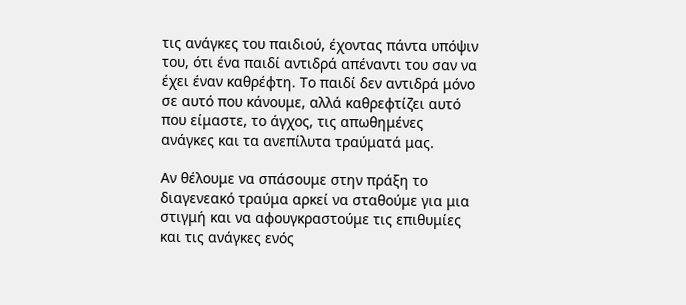τις ανάγκες του παιδιού, έχοντας πάντα υπόψιν του, ότι ένα παιδί αντιδρά απέναντι του σαν να έχει έναν καθρέφτη. Το παιδί δεν αντιδρά μόνο σε αυτό που κάνουμε, αλλά καθρεφτίζει αυτό που είμαστε, το άγχος, τις απωθημένες ανάγκες και τα ανεπίλυτα τραύματά μας.

Αν θέλουμε να σπάσουμε στην πράξη το διαγενεακό τραύμα αρκεί να σταθούμε για μια στιγμή και να αφουγκραστούμε τις επιθυμίες και τις ανάγκες ενός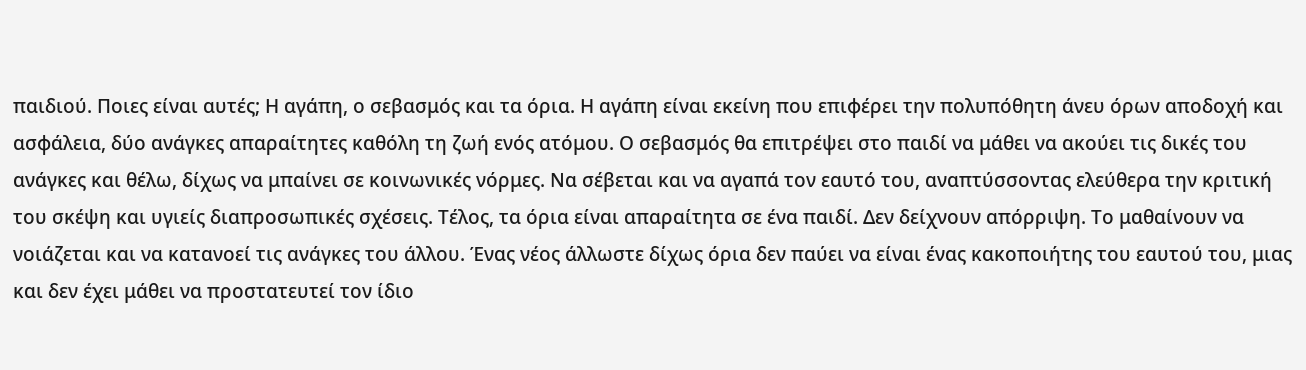παιδιού. Ποιες είναι αυτές; Η αγάπη, ο σεβασμός και τα όρια. Η αγάπη είναι εκείνη που επιφέρει την πολυπόθητη άνευ όρων αποδοχή και ασφάλεια, δύο ανάγκες απαραίτητες καθόλη τη ζωή ενός ατόμου. Ο σεβασμός θα επιτρέψει στο παιδί να μάθει να ακούει τις δικές του ανάγκες και θέλω, δίχως να μπαίνει σε κοινωνικές νόρμες. Να σέβεται και να αγαπά τον εαυτό του, αναπτύσσοντας ελεύθερα την κριτική του σκέψη και υγιείς διαπροσωπικές σχέσεις. Τέλος, τα όρια είναι απαραίτητα σε ένα παιδί. Δεν δείχνουν απόρριψη. Το μαθαίνουν να νοιάζεται και να κατανοεί τις ανάγκες του άλλου. Ένας νέος άλλωστε δίχως όρια δεν παύει να είναι ένας κακοποιήτης του εαυτού του, μιας και δεν έχει μάθει να προστατευτεί τον ίδιο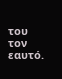του τον εαυτό.